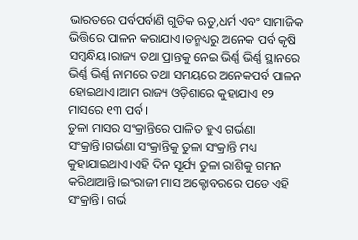ଭାରତରେ ପର୍ବପର୍ବାଣି ଗୁଡିକ ଋତୁ,ଧର୍ମ ଏବଂ ସାମାଜିକ ଭିତ୍ତିରେ ପାଳନ କରାଯାଏ।ତନ୍ମଧ୍ୟରୁ ଅନେକ ପର୍ବ କୃଷି ସମ୍ବନ୍ଧିୟ।ରାଜ୍ୟ ତଥା ପ୍ରାନ୍ତକୁ ନେଇ ଭିର୍ଣ୍ଣ ଭିର୍ଣ୍ଣ ସ୍ଥାନରେ ଭିର୍ଣ୍ଣ ଭିର୍ଣ୍ଣ ନାମରେ ତଥା ସମୟରେ ଅନେକପର୍ବ ପାଳନ ହୋଇଥାଏ।ଆମ ରାଜ୍ୟ ଓଡ଼ିଶାରେ କୁହାଯାଏ ୧୨ ମାସରେ ୧୩ ପର୍ବ।
ତୁଳା ମାସର ସଂକ୍ରାନ୍ତିରେ ପାଳିତ ହୁଏ ଗର୍ଭଣା ସଂକ୍ରାନ୍ତି।ଗର୍ଭଣା ସଂକ୍ରାନ୍ତିକୁ ତୁଳା ସଂକ୍ରାନ୍ତି ମଧ୍ୟ କୁହାଯାଇଥାଏ।ଏହି ଦିନ ସୂର୍ଯ୍ୟ ତୁଳା ରାଶିକୁ ଗମନ କରିଥାଆନ୍ତି।ଇଂରାଜୀ ମାସ ଅକ୍ଟୋବରରେ ପଡେ ଏହି ସଂକ୍ରାନ୍ତି। ଗର୍ଭ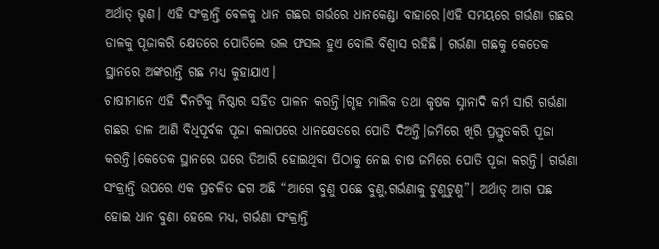ଅର୍ଥାତ୍ ଭୃଣ। ଏହି ସଂକ୍ରାନ୍ତି ବେଳକୁ ଧାନ ଗଛର ଗର୍ଭରେ ଧାନକେଣ୍ଡା ବାହାରେ।ଏହି ସମୟରେ ଗର୍ଭଣା ଗଛର ଡାଳକୁ ପୂଜାକରି କ୍ଷେତରେ ପୋତିଲେ ଭଲ ଫସଲ ହୁଏ ବୋଲି ବିଶ୍ୱାସ ରହିଛି। ଗର୍ଭଣା ଗଛକୁ କେତେକ ସ୍ଥାନରେ ଅଙ୍କରାନ୍ତି ଗଛ ମଧ୍ୟ କୁହାଯାଏ।
ଚାଷୀମାନେ ଏହି ଦିନଟିକୁ ନିଷ୍ଠାର ସହିତ ପାଳନ କରନ୍ତି।ଗୃହ ମାଲିକ ତଥା କୃଷକ ସ୍ନାନାଦି କର୍ମ ସାରି ଗର୍ଭଣା ଗଛର ଡାଳ ଆଣି ବିଧିପୂର୍ବକ ପୂଜା କଲାପରେ ଧାନକ୍ଷେତରେ ପୋତି ଦିଅନ୍ତି।ଜମିରେ ଖିରି ପ୍ରସ୍ତୁତକରି ପୂଜା କରନ୍ତି।କେତେକ ସ୍ଥାନରେ ଘରେ ତିଆରି ହୋଇଥିବା ପିଠାକୁ ନେଇ ଚାଷ ଜମିରେ ପୋତି ପୂଜା କରନ୍ତି। ଗର୍ଭଣା ସଂକ୍ରାନ୍ତି ଉପରେ ଏକ ପ୍ରଚଳିତ ଢଗ ଅଛି “ଆଗେ ବୁଣୁ ପଛେ ବୁଣୁ,ଗର୍ଭଣାକୁ ଟୁଣୁଟୁଣୁ”। ଅର୍ଥାତ୍ ଆଗ ପଛ ହୋଇ ଧାନ ବୁଣା ହେଲେ ମଧ୍ୟ, ଗର୍ଭଣା ସଂକ୍ରାନ୍ତି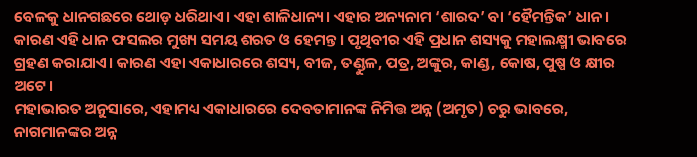ବେଳକୁ ଧାନଗଛରେ ଥୋଡ଼ ଧରିଥାଏ। ଏହା ଶାଳିଧାନ୍ୟ। ଏହାର ଅନ୍ୟନାମ ‘ଶାରଦ’ ବା ‘ହୈମନ୍ତିକ’ ଧାନ। କାରଣ ଏହି ଧାନ ଫସଲର ମୁଖ୍ୟ ସମୟ ଶରତ ଓ ହେମନ୍ତ। ପୃଥିବୀର ଏହି ପ୍ରଧାନ ଶସ୍ୟକୁ ମହାଲକ୍ଷ୍ମୀ ଭାବରେ ଗ୍ରହଣ କରାଯାଏ। କାରଣ ଏହା ଏକାଧାରରେ ଶସ୍ୟ, ବୀଜ, ତଣ୍ଡୁଳ, ପତ୍ର, ଅଙ୍କୁର, କାଣ୍ଡ, କୋଷ, ପୁଷ୍ପ ଓ କ୍ଷୀର ଅଟେ।
ମହାଭାରତ ଅନୁସାରେ, ଏହାମଧ୍ୟ ଏକାଧାରରେ ଦେବତାମାନଙ୍କ ନିମିତ୍ତ ଅନ୍ନ (ଅମୃତ) ଚରୁ ଭାବରେ, ନାଗମାନଙ୍କର ଅନ୍ନ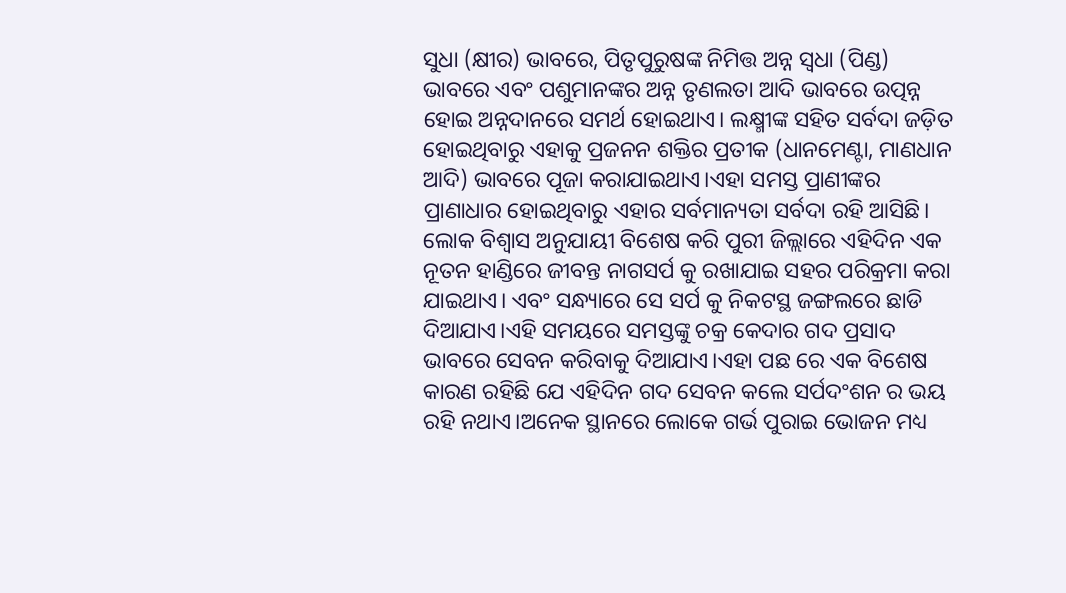ସୁଧା (କ୍ଷୀର) ଭାବରେ, ପିତୃପୁରୁଷଙ୍କ ନିମିତ୍ତ ଅନ୍ନ ସ୍ୱଧା (ପିଣ୍ଡ) ଭାବରେ ଏବଂ ପଶୁମାନଙ୍କର ଅନ୍ନ ତୃଣଲତା ଆଦି ଭାବରେ ଉତ୍ପନ୍ନ ହୋଇ ଅନ୍ନଦାନରେ ସମର୍ଥ ହୋଇଥାଏ। ଲକ୍ଷ୍ମୀଙ୍କ ସହିତ ସର୍ବଦା ଜଡ଼ିତ ହୋଇଥିବାରୁ ଏହାକୁ ପ୍ରଜନନ ଶକ୍ତିର ପ୍ରତୀକ (ଧାନମେଣ୍ଟା, ମାଣଧାନ ଆଦି) ଭାବରେ ପୂଜା କରାଯାଇଥାଏ।ଏହା ସମସ୍ତ ପ୍ରାଣୀଙ୍କର ପ୍ରାଣାଧାର ହୋଇଥିବାରୁ ଏହାର ସର୍ବମାନ୍ୟତା ସର୍ବଦା ରହି ଆସିଛି।
ଲୋକ ବିଶ୍ୱାସ ଅନୁଯାୟୀ ବିଶେଷ କରି ପୁରୀ ଜିଲ୍ଲାରେ ଏହିଦିନ ଏକ ନୂତନ ହାଣ୍ଡିରେ ଜୀବନ୍ତ ନାଗସର୍ପ କୁ ରଖାଯାଇ ସହର ପରିକ୍ରମା କରା ଯାଇଥାଏ। ଏବଂ ସନ୍ଧ୍ୟାରେ ସେ ସର୍ପ କୁ ନିକଟସ୍ଥ ଜଙ୍ଗଲରେ ଛାଡି ଦିଆଯାଏ।ଏହି ସମୟରେ ସମସ୍ତଙ୍କୁ ଚକ୍ର କେଦାର ଗଦ ପ୍ରସାଦ ଭାବରେ ସେବନ କରିବାକୁ ଦିଆଯାଏ।ଏହା ପଛ ରେ ଏକ ବିଶେଷ କାରଣ ରହିଛି ଯେ ଏହିଦିନ ଗଦ ସେବନ କଲେ ସର୍ପଦଂଶନ ର ଭୟ ରହି ନଥାଏ।ଅନେକ ସ୍ଥାନରେ ଲୋକେ ଗର୍ଭ ପୁରାଇ ଭୋଜନ ମଧ୍ୟ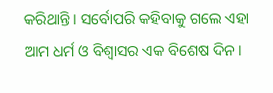କରିଥାନ୍ତି। ସର୍ବୋପରି କହିବାକୁ ଗଲେ ଏହା ଆମ ଧର୍ମ ଓ ବିଶ୍ୱାସର ଏକ ବିଶେଷ ଦିନ।